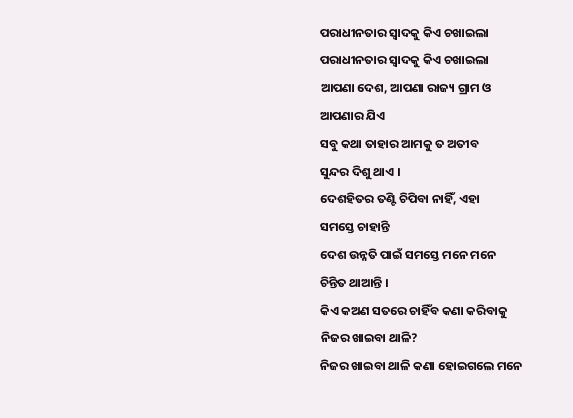ପରାଧୀନତାର ସ୍ୱାଦକୁ କିଏ ଚଖାଇଲା
ପରାଧୀନତାର ସ୍ୱାଦକୁ କିଏ ଚଖାଇଲା
ଆପଣା ଦେଶ, ଆପଣା ରାଜ୍ୟ ଗ୍ରାମ ଓ
ଆପଣାର ଯିଏ
ସବୁ କଥା ତାହାର ଆମକୁ ତ ଅତୀବ
ସୁନ୍ଦର ଦିଶୁ ଥାଏ ।
ଦେଶହିତର ତଣ୍ଟି ଚିପିବା ନାହିଁ, ଏହା
ସମସ୍ତେ ଚାହାନ୍ତି
ଦେଶ ଉନ୍ନତି ପାଇଁ ସମସ୍ତେ ମନେ ମନେ
ଚିନ୍ତିତ ଥାଆନ୍ତି ।
କିଏ କଅଣ ସତରେ ଚାହିଁବ କଣା କରିବାକୁ
ନିଜର ଖାଇବା ଥାଳି?
ନିଜର ଖାଇବା ଥାଳି କଣା ହୋଇଗଲେ ମନେ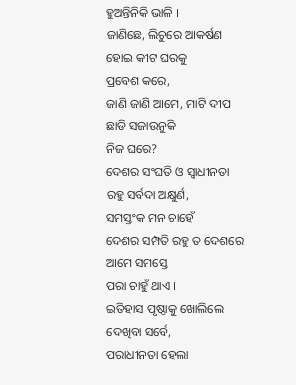ହୁଅନ୍ତିନିକି ଭାଳି ।
ଜାଣିଛେ, ଲିଚୁରେ ଆକର୍ଷଣ ହୋଇ କୀଟ ଘରକୁ
ପ୍ରବେଶ କରେ,
ଜାଣି ଜାଣି ଆମେ, ମାଟି ଦୀପ ଛାଡି ସଜାଉନୁକି
ନିଜ ଘରେ?
ଦେଶର ସଂଘତି ଓ ସ୍ୱାଧୀନତା ରହୁ ସର୍ବଦା ଅକ୍ଷୁର୍ଣ,
ସମସ୍ତଂକ ମନ ଚାହେଁ
ଦେଶର ସମ୍ପତି ରହୁ ତ ଦେଶରେ ଆମେ ସମସ୍ତେ
ପରା ଚାହୁଁ ଥାଏ ।
ଇତିହାସ ପୃଷ୍ଠାକୁ ଖୋଲିଲେ ଦେଖିବା ସର୍ବେ,
ପରାଧୀନତା ହେଲା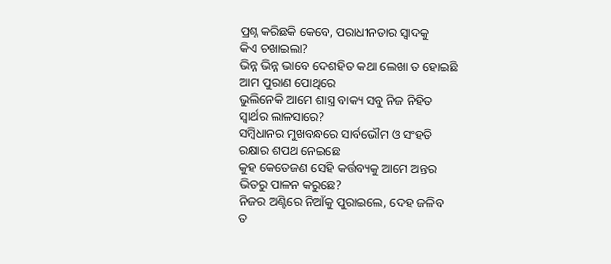ପ୍ରଶ୍ନ କରିଛକି କେବେ, ପରାଧୀନତାର ସ୍ୱାଦକୁ
କିଏ ଚଖାଇଲା?
ଭିନ୍ନ ଭିନ୍ନ ଭାବେ ଦେଶହିତ କଥା ଲେଖା ତ ହୋଇଛି
ଆମ ପୁରାଣ ପୋଥିରେ
ଭୁଲିନେକି ଆମେ ଶାସ୍ତ୍ର ବାକ୍ୟ ସବୁ ନିଜ ନିହିତ
ସ୍ୱାର୍ଥର ଲାଳସାରେ?
ସମ୍ବିଧାନର ମୁଖବନ୍ଧରେ ସାର୍ବଭୌମ ଓ ସଂହତି
ରକ୍ଷାର ଶପଥ ନେଇଛେ
କୁହ କେତେଜଣ ସେହି କର୍ତ୍ତବ୍ୟକୁ ଆମେ ଅନ୍ତର
ଭିତରୁ ପାଳନ କରୁଛେ?
ନିଜର ଅଣ୍ଟିରେ ନିଆଁକୁ ପୁରାଇଲେ, ଦେହ ଜଳିବ
ତ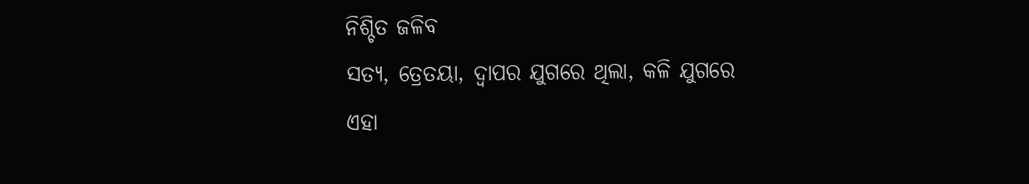ନିଶ୍ଚିତ ଜଳିବ
ସତ୍ୟ, ତ୍ରେତୟା, ଦ୍ୱାପର ଯୁଗରେ ଥିଲା, କଳି ଯୁଗରେ
ଏହା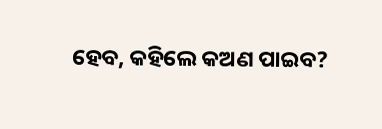ହେବ, କହିଲେ କଅଣ ପାଇବ?